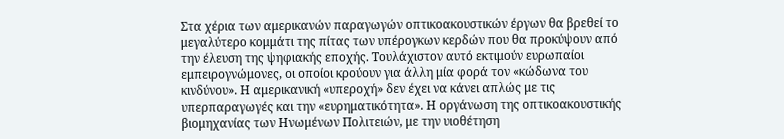Στα χέρια των αμερικανών παραγωγών οπτικοακουστικών έργων θα βρεθεί το μεγαλύτερο κομμάτι της πίτας των υπέρογκων κερδών που θα προκύψουν από την έλευση της ψηφιακής εποχής. Τουλάχιστον αυτό εκτιμούν ευρωπαίοι εμπειρογνώμονες, οι οποίοι κρούουν για άλλη μία φορά τον «κώδωνα του κινδύνου». Η αμερικανική «υπεροχή» δεν έχει να κάνει απλώς με τις υπερπαραγωγές και την «ευρηματικότητα». Η οργάνωση της οπτικοακουστικής βιομηχανίας των Ηνωμένων Πολιτειών, με την υιοθέτηση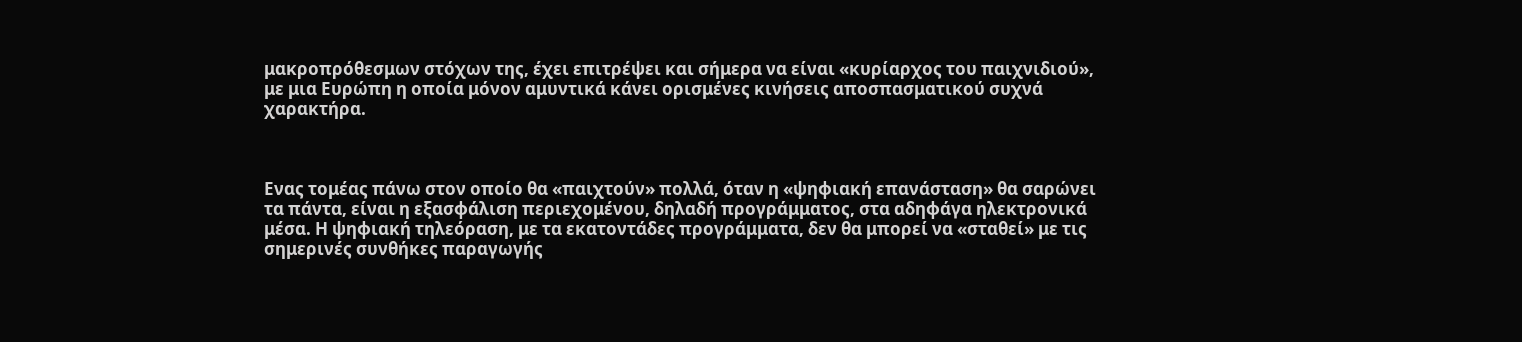μακροπρόθεσμων στόχων της, έχει επιτρέψει και σήμερα να είναι «κυρίαρχος του παιχνιδιού», με μια Ευρώπη η οποία μόνον αμυντικά κάνει ορισμένες κινήσεις αποσπασματικού συχνά χαρακτήρα.



Ενας τομέας πάνω στον οποίο θα «παιχτούν» πολλά, όταν η «ψηφιακή επανάσταση» θα σαρώνει τα πάντα, είναι η εξασφάλιση περιεχομένου, δηλαδή προγράμματος, στα αδηφάγα ηλεκτρονικά μέσα. Η ψηφιακή τηλεόραση, με τα εκατοντάδες προγράμματα, δεν θα μπορεί να «σταθεί» με τις σημερινές συνθήκες παραγωγής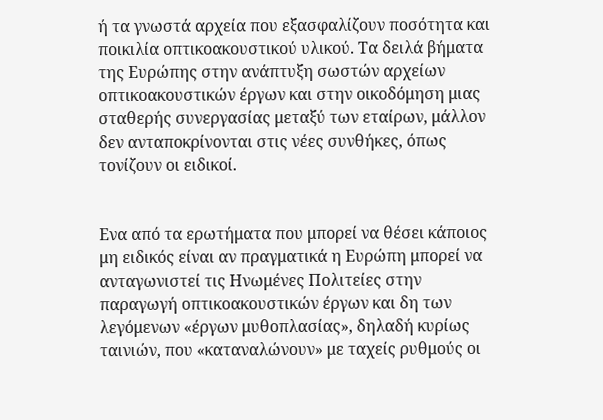ή τα γνωστά αρχεία που εξασφαλίζουν ποσότητα και ποικιλία οπτικοακουστικού υλικού. Τα δειλά βήματα της Ευρώπης στην ανάπτυξη σωστών αρχείων οπτικοακουστικών έργων και στην οικοδόμηση μιας σταθερής συνεργασίας μεταξύ των εταίρων, μάλλον δεν ανταποκρίνονται στις νέες συνθήκες, όπως τονίζουν οι ειδικοί.


Ενα από τα ερωτήματα που μπορεί να θέσει κάποιος μη ειδικός είναι αν πραγματικά η Ευρώπη μπορεί να ανταγωνιστεί τις Ηνωμένες Πολιτείες στην παραγωγή οπτικοακουστικών έργων και δη των λεγόμενων «έργων μυθοπλασίας», δηλαδή κυρίως ταινιών, που «καταναλώνουν» με ταχείς ρυθμούς οι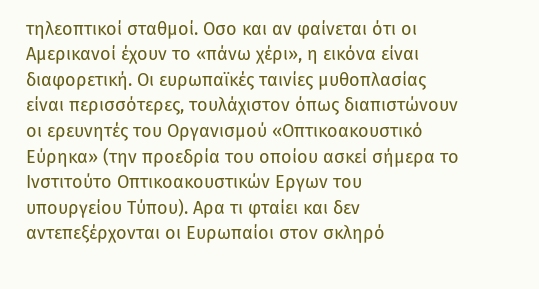τηλεοπτικοί σταθμοί. Οσο και αν φαίνεται ότι οι Αμερικανοί έχουν το «πάνω χέρι», η εικόνα είναι διαφορετική. Οι ευρωπαϊκές ταινίες μυθοπλασίας είναι περισσότερες, τουλάχιστον όπως διαπιστώνουν οι ερευνητές του Οργανισμού «Οπτικοακουστικό Εύρηκα» (την προεδρία του οποίου ασκεί σήμερα το Ινστιτούτο Οπτικοακουστικών Εργων του υπουργείου Τύπου). Αρα τι φταίει και δεν αντεπεξέρχονται οι Ευρωπαίοι στον σκληρό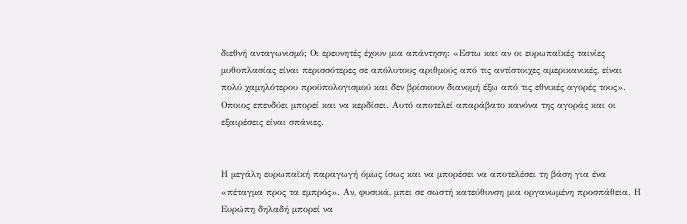διεθνή ανταγωνισμό; Οι ερευνητές έχουν μια απάντηση: «Εστω και αν οι ευρωπαϊκές ταινίες μυθοπλασίας είναι περισσότερες σε απόλυτους αριθμούς από τις αντίστοιχες αμερικανικές, είναι πολύ χαμηλότερου προϋπολογισμού και δεν βρίσκουν διανομή έξω από τις εθνικές αγορές τους». Οποιος επενδύει μπορεί και να κερδίσει. Αυτό αποτελεί απαράβατο κανόνα της αγοράς και οι εξαιρέσεις είναι σπάνιες.


Η μεγάλη ευρωπαϊκή παραγωγή όμως ίσως και να μπορέσει να αποτελέσει τη βάση για ένα «πέταγμα προς τα εμπρός». Αν, φυσικά, μπει σε σωστή κατεύθυνση μια οργανωμένη προσπάθεια. Η Ευρώπη δηλαδή μπορεί να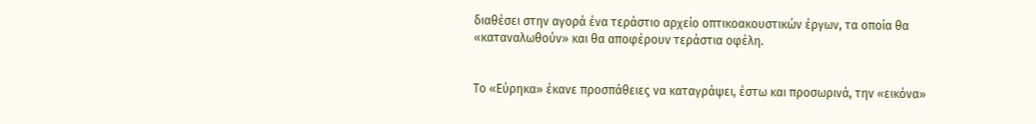διαθέσει στην αγορά ένα τεράστιο αρχείο οπτικοακουστικών έργων, τα οποία θα «καταναλωθούν» και θα αποφέρουν τεράστια οφέλη.


Το «Εύρηκα» έκανε προσπάθειες να καταγράψει, έστω και προσωρινά, την «εικόνα»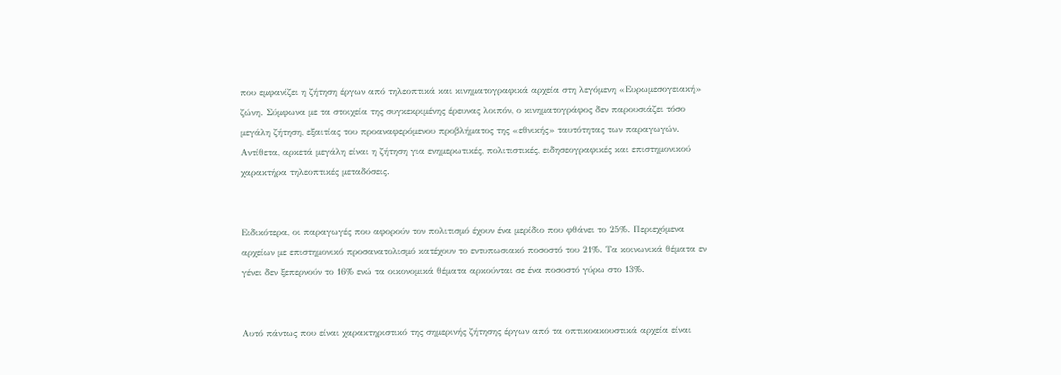που εμφανίζει η ζήτηση έργων από τηλεοπτικά και κινηματογραφικά αρχεία στη λεγόμενη «Ευρωμεσογειακή» ζώνη. Σύμφωνα με τα στοιχεία της συγκεκριμένης έρευνας λοιπόν, ο κινηματογράφος δεν παρουσιάζει τόσο μεγάλη ζήτηση, εξαιτίας του προαναφερόμενου προβλήματος της «εθνικής» ταυτότητας των παραγωγών. Αντίθετα, αρκετά μεγάλη είναι η ζήτηση για ενημερωτικές, πολιτιστικές, ειδησεογραφικές και επιστημονικού χαρακτήρα τηλεοπτικές μεταδόσεις.


Ειδικότερα, οι παραγωγές που αφορούν τον πολιτισμό έχουν ένα μερίδιο που φθάνει το 25%. Περιεχόμενα αρχείων με επιστημονικό προσανατολισμό κατέχουν το εντυπωσιακό ποσοστό του 21%. Τα κοινωνικά θέματα εν γένει δεν ξεπερνούν το 16% ενώ τα οικονομικά θέματα αρκούνται σε ένα ποσοστό γύρω στο 13%.


Αυτό πάντως που είναι χαρακτηριστικό της σημερινής ζήτησης έργων από τα οπτικοακουστικά αρχεία είναι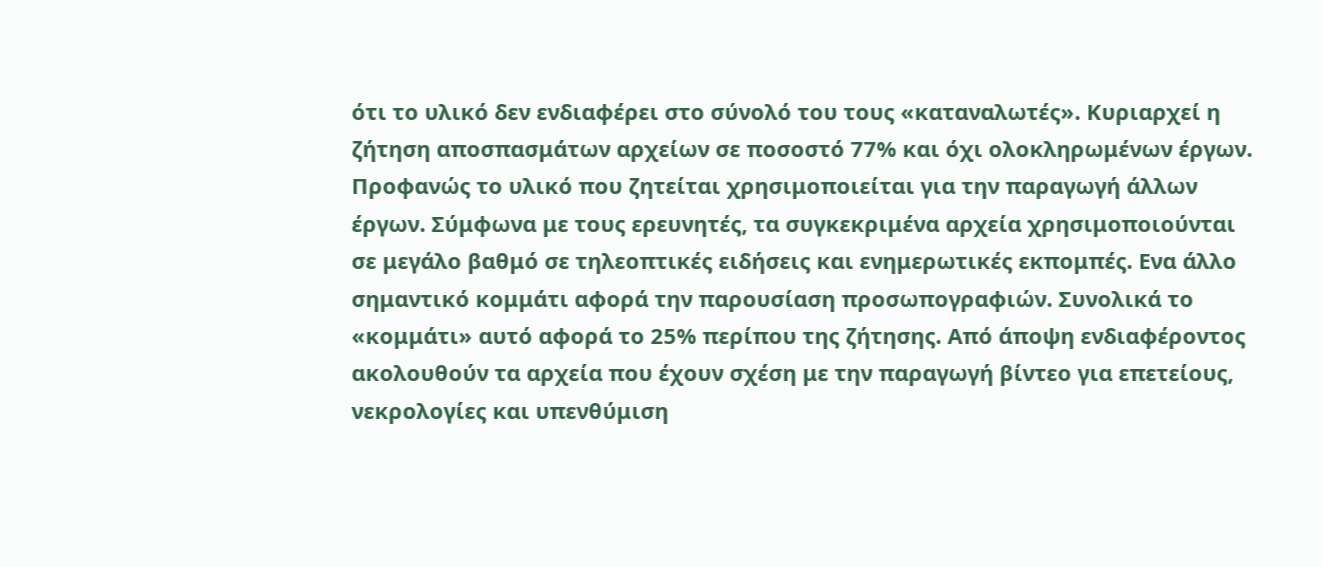ότι το υλικό δεν ενδιαφέρει στο σύνολό του τους «καταναλωτές». Κυριαρχεί η ζήτηση αποσπασμάτων αρχείων σε ποσοστό 77% και όχι ολοκληρωμένων έργων. Προφανώς το υλικό που ζητείται χρησιμοποιείται για την παραγωγή άλλων έργων. Σύμφωνα με τους ερευνητές, τα συγκεκριμένα αρχεία χρησιμοποιούνται σε μεγάλο βαθμό σε τηλεοπτικές ειδήσεις και ενημερωτικές εκπομπές. Ενα άλλο σημαντικό κομμάτι αφορά την παρουσίαση προσωπογραφιών. Συνολικά το «κομμάτι» αυτό αφορά το 25% περίπου της ζήτησης. Από άποψη ενδιαφέροντος ακολουθούν τα αρχεία που έχουν σχέση με την παραγωγή βίντεο για επετείους, νεκρολογίες και υπενθύμιση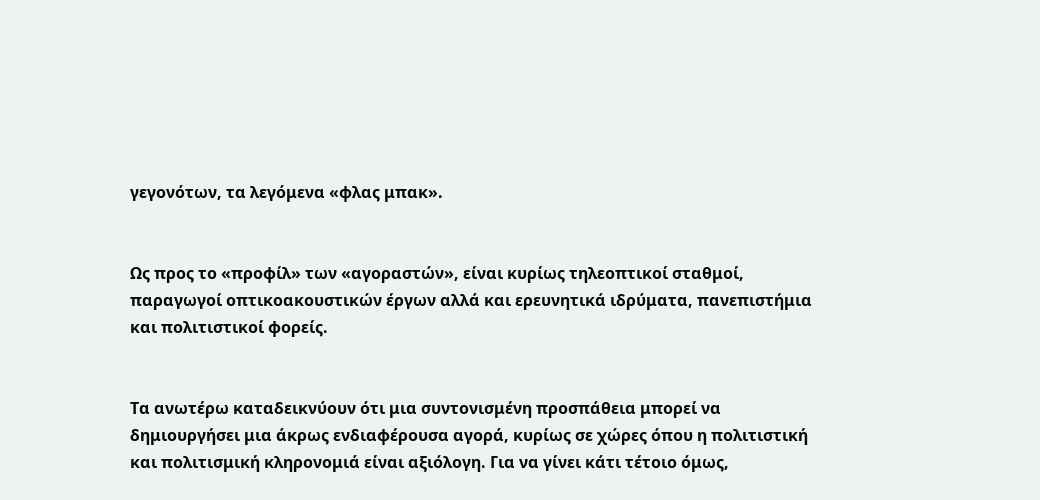γεγονότων, τα λεγόμενα «φλας μπακ».


Ως προς το «προφίλ» των «αγοραστών», είναι κυρίως τηλεοπτικοί σταθμοί, παραγωγοί οπτικοακουστικών έργων αλλά και ερευνητικά ιδρύματα, πανεπιστήμια και πολιτιστικοί φορείς.


Τα ανωτέρω καταδεικνύουν ότι μια συντονισμένη προσπάθεια μπορεί να δημιουργήσει μια άκρως ενδιαφέρουσα αγορά, κυρίως σε χώρες όπου η πολιτιστική και πολιτισμική κληρονομιά είναι αξιόλογη. Για να γίνει κάτι τέτοιο όμως,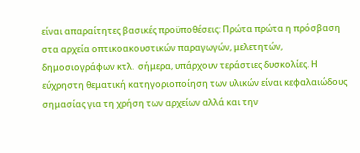είναι απαραίτητες βασικές προϋποθέσεις: Πρώτα πρώτα η πρόσβαση στα αρχεία οπτικοακουστικών παραγωγών, μελετητών, δημοσιογράφων κτλ.  σήμερα, υπάρχουν τεράστιες δυσκολίες. Η εύχρηστη θεματική κατηγοριοποίηση των υλικών είναι κεφαλαιώδους σημασίας για τη χρήση των αρχείων αλλά και την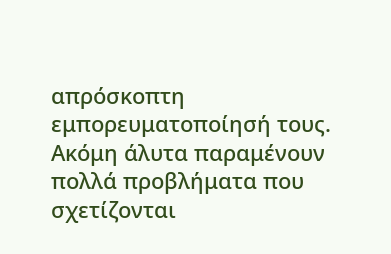απρόσκοπτη εμπορευματοποίησή τους. Ακόμη άλυτα παραμένουν πολλά προβλήματα που σχετίζονται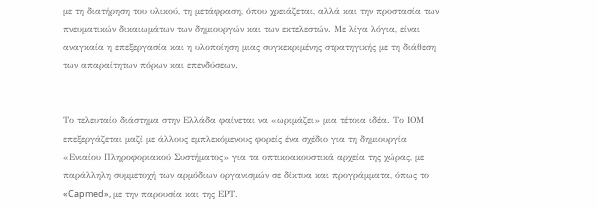με τη διατήρηση του υλικού, τη μετάφραση, όπου χρειάζεται, αλλά και την προστασία των πνευματικών δικαιωμάτων των δημιουργών και των εκτελεστών. Με λίγα λόγια, είναι αναγκαία η επεξεργασία και η υλοποίηση μιας συγκεκριμένης στρατηγικής με τη διάθεση των απαραίτητων πόρων και επενδύσεων.


Το τελευταίο διάστημα στην Ελλάδα φαίνεται να «ωριμάζει» μια τέτοια ιδέα. Το ΙΟΜ επεξεργάζεται μαζί με άλλους εμπλεκόμενους φορείς ένα σχέδιο για τη δημιουργία «Ενιαίου Πληροφοριακού Συστήματος» για τα οπτικοακουστικά αρχεία της χώρας, με παράλληλη συμμετοχή των αρμόδιων οργανισμών σε δίκτυα και προγράμματα, όπως το «Capmed», με την παρουσία και της ΕΡΤ.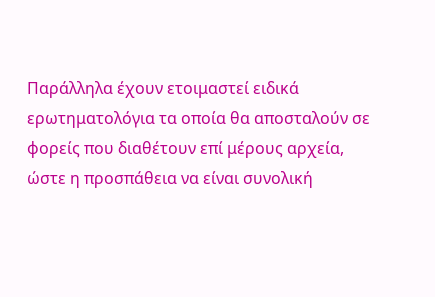Παράλληλα έχουν ετοιμαστεί ειδικά ερωτηματολόγια τα οποία θα αποσταλούν σε φορείς που διαθέτουν επί μέρους αρχεία, ώστε η προσπάθεια να είναι συνολική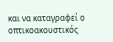και να καταγραφεί ο οπτικοακουστικός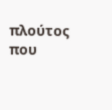πλούτος που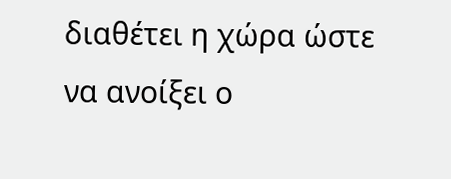διαθέτει η χώρα ώστε να ανοίξει ο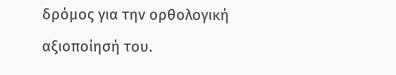δρόμος για την ορθολογική αξιοποίησή του.